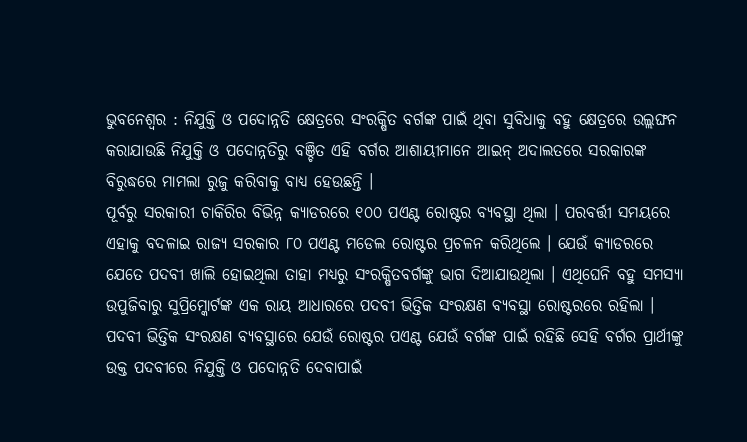ଭୁବନେଶ୍ୱର : ନିଯୁକ୍ତି ଓ ପଦୋନ୍ନତି କ୍ଷେତ୍ରରେ ସଂରକ୍ଷିତ ବର୍ଗଙ୍କ ପାଇଁ ଥିବା ସୁବିଧାକୁ ବହୁ କ୍ଷେତ୍ରରେ ଉଲ୍ଲଙ୍ଘନ କରାଯାଉଛି ନିଯୁକ୍ତି ଓ ପଦୋନ୍ନତିରୁ ବଞ୍ଚିତ ଏହି ବର୍ଗର ଆଶାୟୀମାନେ ଆଇନ୍ ଅଦାଲତରେ ସରକାରଙ୍କ ବିରୁଦ୍ଧରେ ମାମଲା ରୁଜୁ କରିବାକୁ ବାଧ୍ୟ ହେଉଛନ୍ତି ।
ପୂର୍ବରୁ ସରକାରୀ ଚାକିରିର ବିଭିନ୍ନ କ୍ୟାଡରରେ ୧୦୦ ପଏଣ୍ଟ ରୋଷ୍ଟର ବ୍ୟବସ୍ଥା ଥିଲା । ପରବର୍ତ୍ତୀ ସମୟରେ ଏହାକୁ ବଦଳାଇ ରାଜ୍ୟ ସରକାର ୮୦ ପଏଣ୍ଟ ମଡେଲ ରୋଷ୍ଟର ପ୍ରଚଳନ କରିଥିଲେ । ଯେଉଁ କ୍ୟାଡରରେ ଯେତେ ପଦବୀ ଖାଲି ହୋଇଥିଲା ତାହା ମଧ୍ୟରୁ ସଂରକ୍ଷିତବର୍ଗଙ୍କୁ ଭାଗ ଦିଆଯାଉଥିଲା । ଏଥିଘେନି ବହୁ ସମସ୍ୟା ଉପୁଜିବାରୁ ସୁପ୍ରିମ୍କୋର୍ଟଙ୍କ ଏକ ରାୟ ଆଧାରରେ ପଦବୀ ଭିତ୍ତିକ ସଂରକ୍ଷଣ ବ୍ୟବସ୍ଥା ରୋଷ୍ଟରରେ ରହିଲା ।
ପଦବୀ ଭିତ୍ତିକ ସଂରକ୍ଷଣ ବ୍ୟବସ୍ଥାରେ ଯେଉଁ ରୋଷ୍ଟର ପଏଣ୍ଟ ଯେଉଁ ବର୍ଗଙ୍କ ପାଇଁ ରହିଛି ସେହି ବର୍ଗର ପ୍ରାର୍ଥୀଙ୍କୁ ଉକ୍ତ ପଦବୀରେ ନିଯୁକ୍ତି ଓ ପଦୋନ୍ନତି ଦେବାପାଇଁ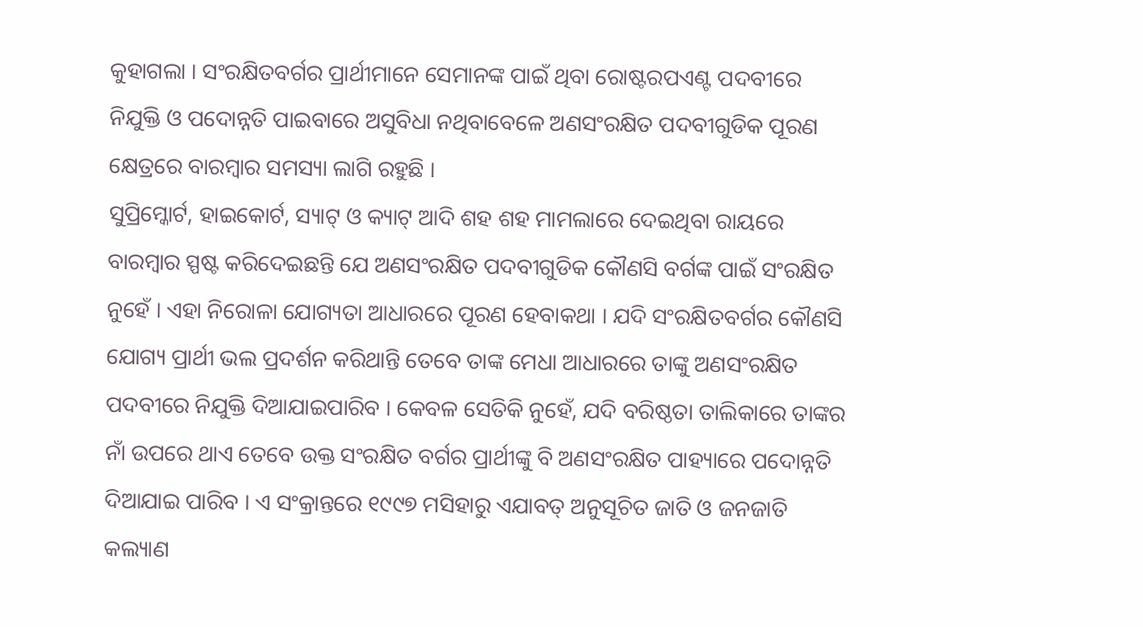କୁହାଗଲା । ସଂରକ୍ଷିତବର୍ଗର ପ୍ରାର୍ଥୀମାନେ ସେମାନଙ୍କ ପାଇଁ ଥିବା ରୋଷ୍ଟରପଏଣ୍ଟ ପଦବୀରେ ନିଯୁକ୍ତି ଓ ପଦୋନ୍ନତି ପାଇବାରେ ଅସୁବିଧା ନଥିବାବେଳେ ଅଣସଂରକ୍ଷିତ ପଦବୀଗୁଡିକ ପୂରଣ କ୍ଷେତ୍ରରେ ବାରମ୍ବାର ସମସ୍ୟା ଲାଗି ରହୁଛି ।
ସୁପ୍ରିମ୍କୋର୍ଟ, ହାଇକୋର୍ଟ, ସ୍ୟାଟ୍ ଓ କ୍ୟାଟ୍ ଆଦି ଶହ ଶହ ମାମଲାରେ ଦେଇଥିବା ରାୟରେ ବାରମ୍ବାର ସ୍ପଷ୍ଟ କରିଦେଇଛନ୍ତି ଯେ ଅଣସଂରକ୍ଷିତ ପଦବୀଗୁଡିକ କୌଣସି ବର୍ଗଙ୍କ ପାଇଁ ସଂରକ୍ଷିତ ନୁହେଁ । ଏହା ନିରୋଳା ଯୋଗ୍ୟତା ଆଧାରରେ ପୂରଣ ହେବାକଥା । ଯଦି ସଂରକ୍ଷିତବର୍ଗର କୌଣସି ଯୋଗ୍ୟ ପ୍ରାର୍ଥୀ ଭଲ ପ୍ରଦର୍ଶନ କରିଥାନ୍ତି ତେବେ ତାଙ୍କ ମେଧା ଆଧାରରେ ତାଙ୍କୁ ଅଣସଂରକ୍ଷିତ ପଦବୀରେ ନିଯୁକ୍ତି ଦିଆଯାଇପାରିବ । କେବଳ ସେତିକି ନୁହେଁ, ଯଦି ବରିଷ୍ଠତା ତାଲିକାରେ ତାଙ୍କର ନାଁ ଉପରେ ଥାଏ ତେବେ ଉକ୍ତ ସଂରକ୍ଷିତ ବର୍ଗର ପ୍ରାର୍ଥୀଙ୍କୁ ବି ଅଣସଂରକ୍ଷିତ ପାହ୍ୟାରେ ପଦୋନ୍ନତି ଦିଆଯାଇ ପାରିବ । ଏ ସଂକ୍ରାନ୍ତରେ ୧୯୯୭ ମସିହାରୁ ଏଯାବତ୍ ଅନୁସୂଚିତ ଜାତି ଓ ଜନଜାତି କଲ୍ୟାଣ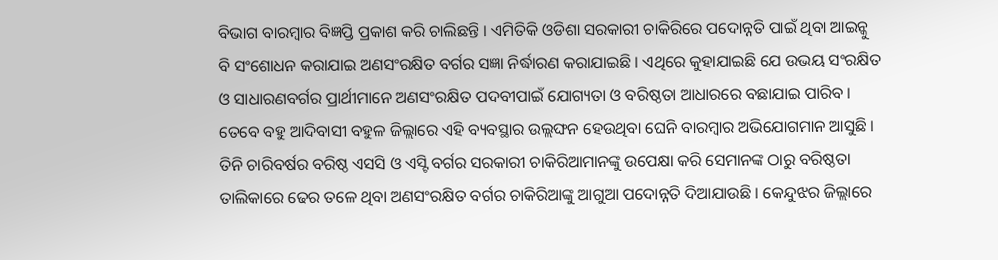ବିଭାଗ ବାରମ୍ବାର ବିଜ୍ଞପ୍ତି ପ୍ରକାଶ କରି ଚାଲିଛନ୍ତି । ଏମିତିକି ଓଡିଶା ସରକାରୀ ଚାକିରିରେ ପଦୋନ୍ନତି ପାଇଁ ଥିବା ଆଇନ୍କୁ ବି ସଂଶୋଧନ କରାଯାଇ ଅଣସଂରକ୍ଷିତ ବର୍ଗର ସଜ୍ଞା ନିର୍ଦ୍ଧାରଣ କରାଯାଇଛି । ଏଥିରେ କୁହାଯାଇଛି ଯେ ଉଭୟ ସଂରକ୍ଷିତ ଓ ସାଧାରଣବର୍ଗର ପ୍ରାର୍ଥୀମାନେ ଅଣସଂରକ୍ଷିତ ପଦବୀପାଇଁ ଯୋଗ୍ୟତା ଓ ବରିଷ୍ଠତା ଆଧାରରେ ବଛାଯାଇ ପାରିବ ।
ତେବେ ବହୁ ଆଦିବାସୀ ବହୁଳ ଜିଲ୍ଲାରେ ଏହି ବ୍ୟବସ୍ଥାର ଉଲ୍ଲଙ୍ଘନ ହେଉଥିବା ଘେନି ବାରମ୍ବାର ଅଭିଯୋଗମାନ ଆସୁଛି । ତିନି ଚାରିବର୍ଷର ବରିଷ୍ଠ ଏସସି ଓ ଏସ୍ଟି ବର୍ଗର ସରକାରୀ ଚାକିରିଆମାନଙ୍କୁ ଉପେକ୍ଷା କରି ସେମାନଙ୍କ ଠାରୁ ବରିଷ୍ଠତା ତାଲିକାରେ ଢେର ତଳେ ଥିବା ଅଣସଂରକ୍ଷିତ ବର୍ଗର ଚାକିରିଆଙ୍କୁ ଆଗୁଆ ପଦୋନ୍ନତି ଦିଆଯାଉଛି । କେନ୍ଦୁଝର ଜିଲ୍ଲାରେ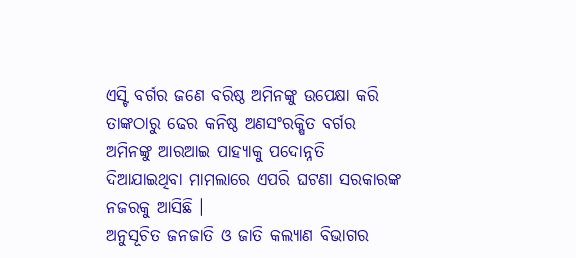ଏସ୍ଟି ବର୍ଗର ଜଣେ ବରିଷ୍ଠ ଅମିନଙ୍କୁ ଉପେକ୍ଷା କରି ତାଙ୍କଠାରୁ ଢେର କନିଷ୍ଠ ଅଣସଂରକ୍ଷିତ ବର୍ଗର ଅମିନଙ୍କୁ ଆରଆଇ ପାହ୍ୟାକୁ ପଦୋନ୍ନତି ଦିଆଯାଇଥିବା ମାମଲାରେ ଏପରି ଘଟଣା ସରକାରଙ୍କ ନଜରକୁ ଆସିଛି ।
ଅନୁସୂଚିତ ଜନଜାତି ଓ ଜାତି କଲ୍ୟାଣ ବିଭାଗର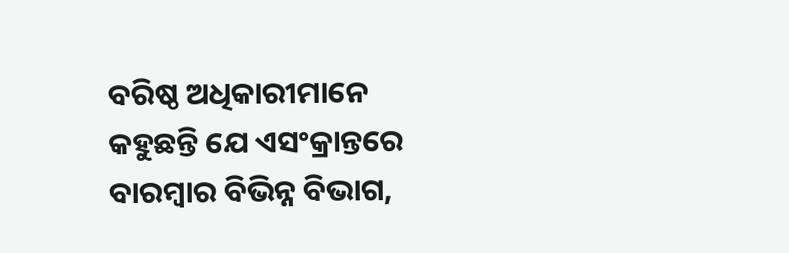ବରିଷ୍ଠ ଅଧିକାରୀମାନେ କହୁଛନ୍ତି ଯେ ଏସଂକ୍ରାନ୍ତରେ ବାରମ୍ବାର ବିଭିନ୍ନ ବିଭାଗ,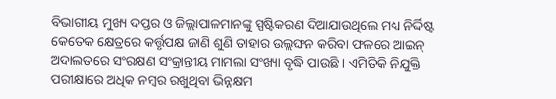ବିଭାଗୀୟ ମୁଖ୍ୟ ଦପ୍ତର ଓ ଜିଲ୍ଲାପାଳମାନଙ୍କୁ ସ୍ପଷ୍ଟିକରଣ ଦିଆଯାଉଥିଲେ ମଧ୍ୟ ନିର୍ଦ୍ଦିଷ୍ଟ କେତେକ କ୍ଷେତ୍ରରେ କର୍ତ୍ତୃପକ୍ଷ ଜାଣି ଶୁଣି ତାହାର ଉଲ୍ଲଙ୍ଘନ କରିବା ଫଳରେ ଆଇନ୍ ଅଦାଲତରେ ସଂରକ୍ଷଣ ସଂକ୍ରାନ୍ତୀୟ ମାମଲା ସଂଖ୍ୟା ବୃଦ୍ଧି ପାଉଛି । ଏମିତିକି ନିଯୁକ୍ତି ପରୀକ୍ଷାରେ ଅଧିକ ନମ୍ବର ରଖୁଥିବା ଭିନ୍ନକ୍ଷମ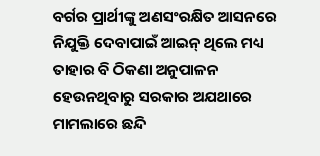ବର୍ଗର ପ୍ରାର୍ଥୀଙ୍କୁ ଅଣସଂରକ୍ଷିତ ଆସନରେ ନିଯୁକ୍ତି ଦେବାପାଇଁ ଆଇନ୍ ଥିଲେ ମଧ୍ୟ ତାହାର ବି ଠିକଣା ଅନୁପାଳନ ହେଉନଥିବାରୁ ସରକାର ଅଯଥାରେ ମାମଲାରେ ଛନ୍ଦି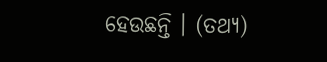ହେଉଛନ୍ତି । (ତଥ୍ୟ)